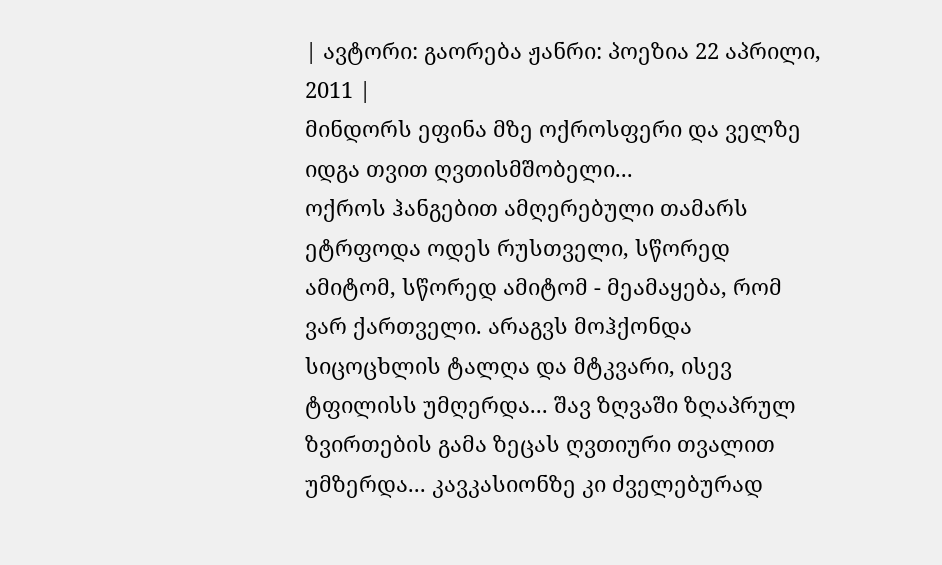| ავტორი: გაორება ჟანრი: პოეზია 22 აპრილი, 2011 |
მინდორს ეფინა მზე ოქროსფერი და ველზე იდგა თვით ღვთისმშობელი...
ოქროს ჰანგებით ამღერებული თამარს ეტრფოდა ოდეს რუსთველი, სწორედ ამიტომ, სწორედ ამიტომ - მეამაყება, რომ ვარ ქართველი. არაგვს მოჰქონდა სიცოცხლის ტალღა და მტკვარი, ისევ ტფილისს უმღერდა... შავ ზღვაში ზღაპრულ ზვირთების გამა ზეცას ღვთიური თვალით უმზერდა... კავკასიონზე კი ძველებურად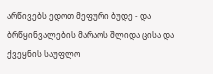არწივებს ედოთ მეფური ბუდე - და ბრწყინვალების მარაოს შლიდა ცისა და ქვეყნის საუფლო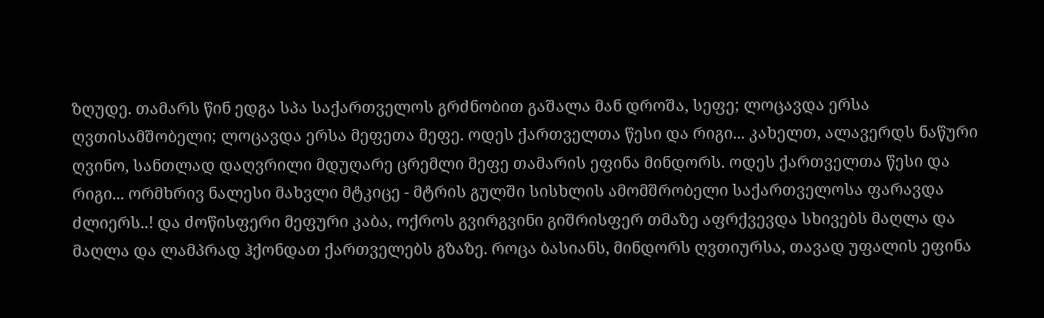ზღუდე. თამარს წინ ედგა სპა საქართველოს გრძნობით გაშალა მან დროშა, სეფე; ლოცავდა ერსა ღვთისამშობელი; ლოცავდა ერსა მეფეთა მეფე. ოდეს ქართველთა წესი და რიგი... კახელთ, ალავერდს ნაწური ღვინო, სანთლად დაღვრილი მდუღარე ცრემლი მეფე თამარის ეფინა მინდორს. ოდეს ქართველთა წესი და რიგი... ორმხრივ ნალესი მახვლი მტკიცე - მტრის გულში სისხლის ამომშრობელი საქართველოსა ფარავდა ძლიერს..! და ძოწისფერი მეფური კაბა, ოქროს გვირგვინი გიშრისფერ თმაზე აფრქვევდა სხივებს მაღლა და მაღლა და ლამპრად ჰქონდათ ქართველებს გზაზე. როცა ბასიანს, მინდორს ღვთიურსა, თავად უფალის ეფინა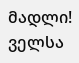მადლი! ველსა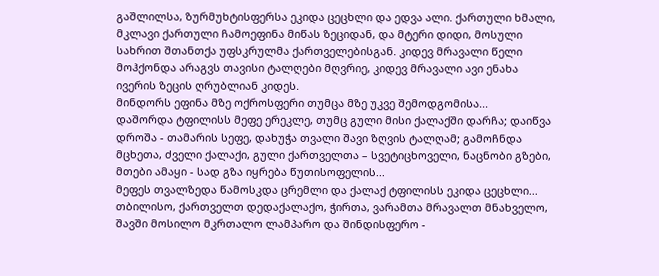გაშლილსა, ზურმუხტისფერსა ეკიდა ცეცხლი და ედვა ალი. ქართული ხმალი, მკლავი ქართული ჩამოეფინა მიწას ზეციდან, და მტერი დიდი, მოსული სახრით შთანთქა უფსკრულმა ქართველებისგან. კიდევ მრავალი წელი მოჰქონდა არაგვს თავისი ტალღები მღვრიე, კიდევ მრავალი ავი ენახა ივერის ზეცის ღრუბლიან კიდეს.
მინდორს ეფინა მზე ოქროსფერი თუმცა მზე უკვე შემოდგომისა...
დაშორდა ტფილისს მეფე ერეკლე, თუმც გული მისი ქალაქში დარჩა; დაიწვა დროშა - თამარის სეფე, დახუჭა თვალი შავი ზღვის ტალღამ; გამოჩნდა მცხეთა, ძველი ქალაქი, გული ქართველთა – სვეტიცხოველი, ნაცნობი გზები, მთები ამაყი - სად გზა იყრება წუთისოფელის...
მეფეს თვალზედა წამოსკდა ცრემლი და ქალაქ ტფილისს ეკიდა ცეცხლი...
თბილისო, ქართველთ დედაქალაქო, ჭირთა, ვარამთა მრავალთ მნახველო, შავში მოსილო მკრთალო ლამპარო და შინდისფერო -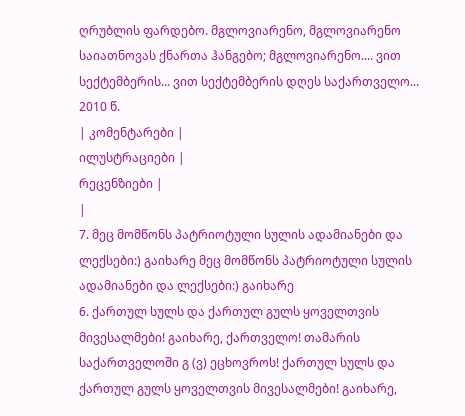ღრუბლის ფარდებო. მგლოვიარენო, მგლოვიარენო საიათნოვას ქნართა ჰანგებო; მგლოვიარენო.... ვით სექტემბერის... ვით სექტემბერის დღეს საქართველო... 2010 წ.
| კომენტარები |
ილუსტრაციები |
რეცენზიები |
|
7. მეც მომწონს პატრიოტული სულის ადამიანები და ლექსები:) გაიხარე მეც მომწონს პატრიოტული სულის ადამიანები და ლექსები:) გაიხარე
6. ქართულ სულს და ქართულ გულს ყოველთვის მივესალმები! გაიხარე, ქართველო! თამარის საქართველოში გ (ვ) ეცხოვროს! ქართულ სულს და ქართულ გულს ყოველთვის მივესალმები! გაიხარე,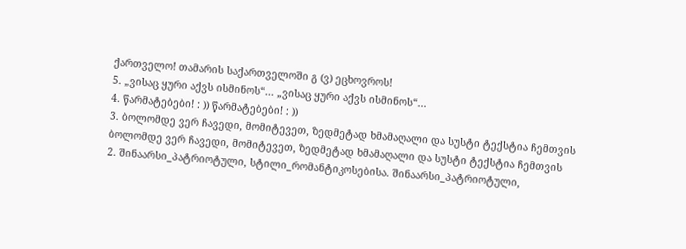ქართველო! თამარის საქართველოში გ (ვ) ეცხოვროს!
5. „ვისაც ყური აქვს ისმინოს“... „ვისაც ყური აქვს ისმინოს“...
4. წარმატებები! : )) წარმატებები! : ))
3. ბოლომდე ვერ ჩავედი, მომიტევეთ, ზედმეტად ხმამაღალი და სუსტი ტექსტია ჩემთვის ბოლომდე ვერ ჩავედი, მომიტევეთ, ზედმეტად ხმამაღალი და სუსტი ტექსტია ჩემთვის
2. შინაარსი_პატრიოტული, სტილი_რომანტიკოსებისა. შინაარსი_პატრიოტული,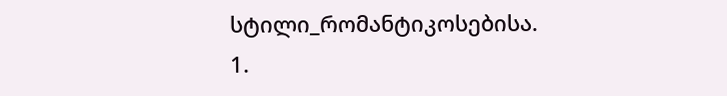სტილი_რომანტიკოსებისა.
1.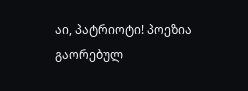აი, პატრიოტი! პოეზია გაორებულ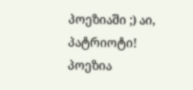პოეზიაში ;) აი, პატრიოტი! პოეზია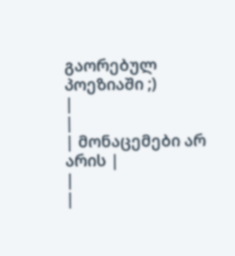გაორებულ პოეზიაში ;)
|
|
| მონაცემები არ არის |
|
|